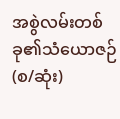အစွဲလမ်းတစ်ခု၏သံယောဇဉ်(စ/ဆုံး)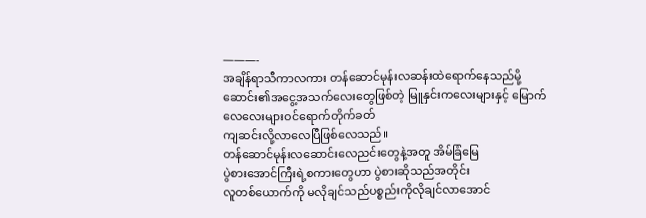———-
အချိန်ရာသီကာလကား တန်ဆောင်မုန်းလဆန်းထဲရောက်နေသည်မို့ ဆောင်း၏အငွေ့အသက်လေးတွေဖြစ်တဲ့ မြူနှင်းကလေးများနှင့် မြောက်လေလေးများဝင်ရောက်တိုက်ခတ်
ကျဆင်းလို့လာလေပြီဖြစ်လေသည်။
တန်ဆောင်မုန်းလဆောင်းလေညင်းတွေနဲ့အတူ အိမ်ခြံမြေ
ပွဲစားအောင်ကြီးရဲ့စကားတွေဟာ ပွဲစားဆိုသည်အတိုင်း
လူတစ်ယောက်ကို မလိုချင်သည်ပစ္စည်းကိုလိုချင်လာအောင်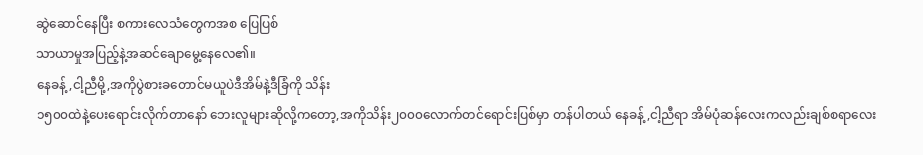ဆွဲဆောင်နေပြီး စကားလေသံတွေကအစ ပြေပြစ်
သာယာမှုအပြည့်နဲ့အဆင်ချောမွေ့နေလေ၏။
နေခန့်,ငါ့ညီမို့,အကိုပွဲစားခတောင်မယူပဲဒီအိမ်နဲ့ဒီခြံကို သိန်း
၁၅၀၀ထဲနဲ့ပေးရောင်းလိုက်တာနော် ဘေးလူများဆိုလို့ကတော့,အကိုသိန်း၂၀၀၀လောက်တင်ရောင်းပြစ်မှာ တန်ပါတယ် နေခန့်,ငါ့ညီရာ အိမ်ပုံဆန်လေးကလည်းချစ်စရာလေး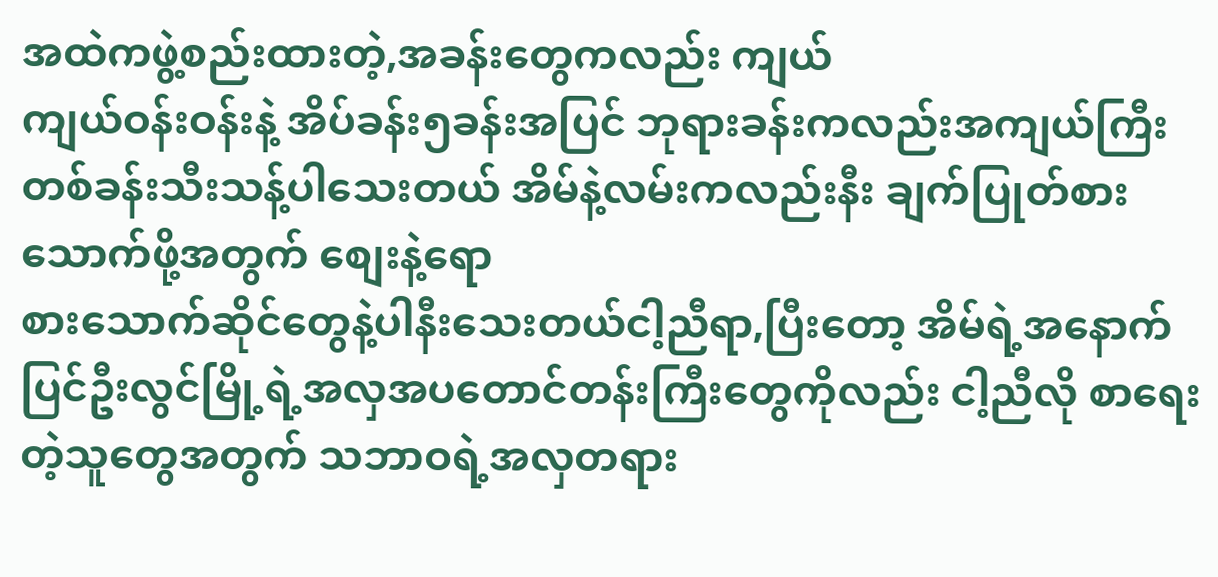အထဲကဖွဲ့စည်းထားတဲ့,အခန်းတွေကလည်း ကျယ်
ကျယ်ဝန်းဝန်းနဲ့ အိပ်ခန်း၅ခန်းအပြင် ဘုရားခန်းကလည်းအကျယ်ကြီးတစ်ခန်းသီးသန့်ပါသေးတယ် အိမ်နဲ့လမ်းကလည်းနီး ချက်ပြုတ်စားသောက်ဖို့အတွက် စျေးနဲ့ရော
စားသောက်ဆိုင်တွေနဲ့ပါနီးသေးတယ်ငါ့ညီရာ,ပြီးတော့ အိမ်ရဲ့အနောက် ပြင်ဦးလွင်မြို့ရဲ့အလှအပတောင်တန်းကြီးတွေကိုလည်း ငါ့ညီလို စာရေးတဲ့သူတွေအတွက် သဘာဝရဲ့အလှတရား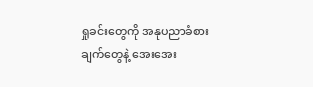ရှုခင်းတွေကို အနုပညာခံစားချက်တွေနဲ့ အေးအေး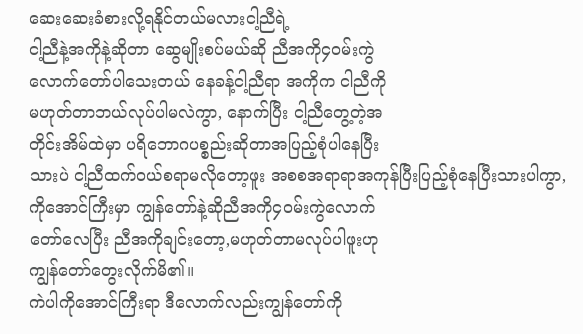ဆေးဆေးခံစားလို့ရနိုင်တယ်မလားငါ့ညီရဲ့
ငါ့ညီနဲ့အကိုနဲ့ဆိုတာ ဆွေမျိုးစပ်မယ်ဆို ညီအကို၄ဝမ်းကွဲ
လောက်တော်ပါသေးတယ် နေခန့်ငါ့ညီရာ အကိုက ငါညီကို
မဟုတ်တာဘယ်လုပ်ပါမလဲကွာ, နောက်ပြီး ငါ့ညီတွေ့တဲ့အ
တိုင်းအိမ်ထဲမှာ ပရိဘောဂပစ္စည်းဆိုတာအပြည့်စုံပါနေပြီး
သားပဲ ငါ့ညီထက်ဝယ်စရာမလိုတော့ဖူး အစစအရာရာအကုန်ပြီးပြည့်စုံနေပြီးသားပါကွာ,
ကိုအောင်ကြီးမှာ ကျွန်တော်နဲ့ဆိုညီအကို၄ဝမ်းကွဲလောက်
တော်လေပြီး ညီအကိုချင်းတော့,မဟုတ်တာမလုပ်ပါဖူးဟု
ကျွန်တော်တွေးလိုက်မိ၏။
ကဲပါကိုအောင်ကြီးရာ ဒီလောက်လည်းကျွန်တော်ကို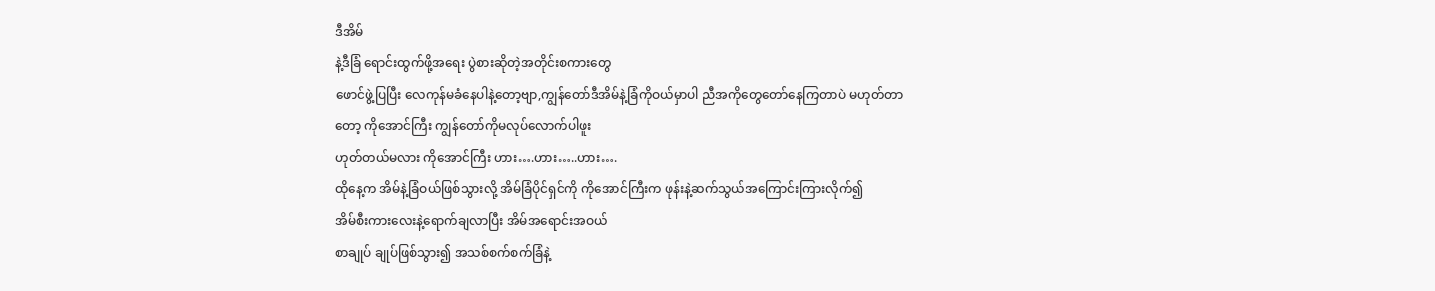ဒီအိမ်
နဲ့ဒီခြံ ရောင်းထွက်ဖို့အရေး ပွဲစားဆိုတဲ့အတိုင်းစကားတွေ
ဖောင်ဖွဲ့ပြပြီး လေကုန်မခံနေပါနဲ့တော့ဗျာ,ကျွန်တော်ဒီအိမ်နဲ့ခြံကိုဝယ်မှာပါ ညီအကိုတွေတော်နေကြတာပဲ မဟုတ်တာ
တော့ ကိုအောင်ကြီး ကျွန်တော်ကိုမလုပ်လောက်ပါဖူး
ဟုတ်တယ်မလား ကိုအောင်ကြီး ဟား….ဟား…..ဟား….
ထိုနေ့က အိမ်နဲ့ခြံဝယ်ဖြစ်သွားလို့ အိမ်ခြံပိုင်ရှင်ကို ကိုအောင်ကြီးက ဖုန်းနဲ့ဆက်သွယ်အကြောင်းကြားလိုက်၍
အိမ်စီးကားလေးနဲ့ရောက်ချလာပြီး အိမ်အရောင်းအဝယ်
စာချုပ် ချုပ်ဖြစ်သွား၍ အသစ်စက်စက်ခြံနဲ့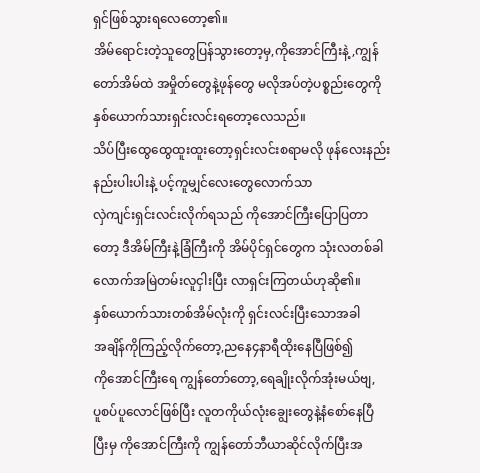ရှင်ဖြစ်သွားရလေတော့၏။
အိမ်ရောင်းတဲ့သူတွေပြန်သွားတော့မှ,ကိုအောင်ကြီးနဲ့,ကျွန်တော်အိမ်ထဲ အမှိုတ်တွေနဲ့ဖုန်တွေ မလိုအပ်တဲ့ပစ္စည်းတွေကို နှစ်ယောက်သားရှင်းလင်းရတော့လေသည်။
သိပ်ပြီးထွေထွေထူးထူးတော့ရှင်းလင်းစရာမလို ဖုန်လေးနည်းနည်းပါးပါးနဲ့ ပင့်ကူမျှင်လေးတွေလောက်သာ
လှဲကျင်းရှင်းလင်းလိုက်ရသည် ကိုအောင်ကြီးပြောပြတာ
တော့ ဒီအိမ်ကြီးနဲ့ခြံကြီးကို အိမ်ပိုင်ရှင်တွေက သုံးလတစ်ခါလောက်အမြဲတမ်းလူငှါးပြီး လာရှင်းကြတယ်ဟုဆို၏။
နှစ်ယောက်သားတစ်အိမ်လုံးကို ရှင်းလင်းပြီးသောအခါ
အချိန်ကိုကြည့်လိုက်တော့,ညနေ၄နာရီထိုးနေပြီဖြစ်၍
ကိုအောင်ကြီးရေ ကျွန်တော်တော့,ရေချိုးလိုက်အုံးမယ်ဗျ,
ပူစပ်ပူလောင်ဖြစ်ပြီး လူတကိုယ်လုံးချွေးတွေနဲ့နံစော်နေပြီ
ပြီးမှ ကိုအောင်ကြီးကို ကျွန်တော်ဘီယာဆိုင်လိုက်ပြီးအ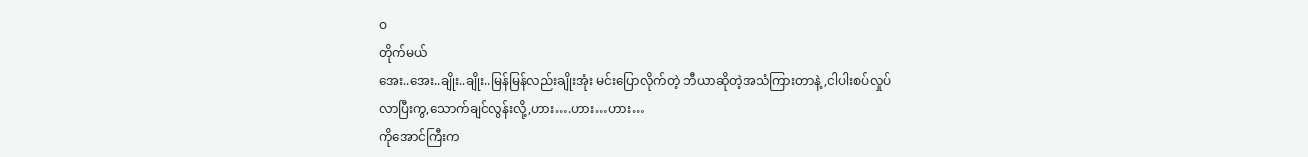ဝ
တိုက်မယ်
အေး..အေး..ချိုး..ချိုး..မြန်မြန်လည်းချိုးအုံး မင်းပြောလိုက်တဲ့ ဘီယာဆိုတဲ့အသံကြားတာနဲ့,ငါပါးစပ်လှုပ်
လာပြီးကွ,သောက်ချင်လွန်းလို့,ဟား….ဟား…ဟား…
ကိုအောင်ကြီးက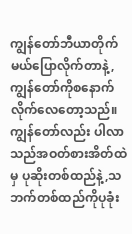ကျွန်တော်ဘီယာတိုက်မယ်ပြောလိုက်တာနဲ့,ကျွန်တော်ကိုစနောက်လိုက်လေတော့သည်။
ကျွန်တော်လည်း ပါလာသည်အဝတ်စားအိတ်ထဲမှ ပုဆိုးတစ်ထည်နဲ့,သဘက်တစ်ထည်ကိုပုခုံး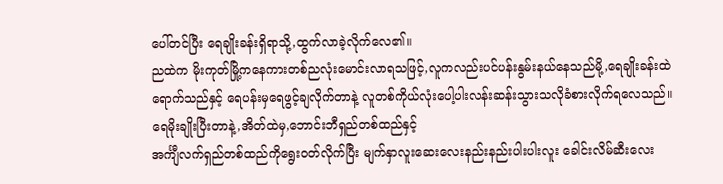ပေါ်တင်ပြီး ရေချိုးခန်းရှိရာသို့,ထွက်လာခဲ့လိုက်လေ၏။
ညထဲက မိုးကုတ်မြို့ကနေကားတစ်ညလုံးမောင်းလာရသဖြင့်,လူကလည်းပင်ပန်းနွမ်းနယ်နေသည်မို့,ရေချိုးခန်းထဲရောက်သည်နှင့် ရေပန်းမှရေဖွင့်ချလိုက်တာနဲ့ လူတစ်ကိုယ်လုံးပေါ့ပါးလန်းဆန်းသွားသလိုခံစားလိုက်ရလေသည်။
ရေမိုးချိုးပြီးတာနဲ့,အိတ်ထဲမှ,ဘောင်းဘီရှည်တစ်ထည်နှင့်
အင်္ကျီလက်ရှည်တစ်ထည်ကိုရွေးဝတ်လိုက်ပြီး မျက်နှာလူးဆေးလေးနည်းနည်းပါးပါးလူး ခေါင်းလိမ်ဆီးလေး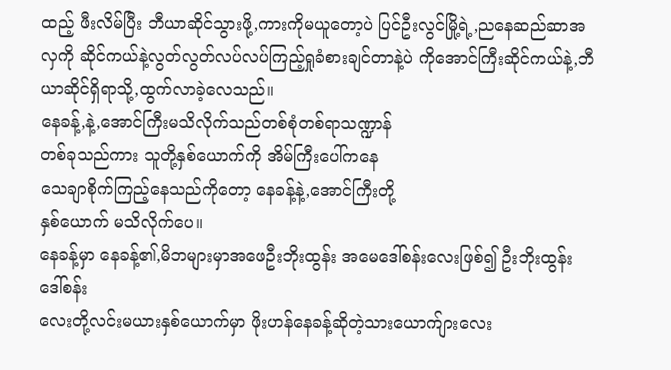ထည့် ဖီးလိမ်ပြီး ဘီယာဆိုင်သွားဖို့,ကားကိုမယူတော့ပဲ ပြင်ဦးလွင်မြို့ရဲ့,ညနေဆည်ဆာအလှကို ဆိုင်ကယ်နဲ့လွတ်လွတ်လပ်လပ်ကြည့်ရှုခံစားချင်တာနဲ့ပဲ ကိုအောင်ကြီးဆိုင်ကယ်နဲ့,ဘီယာဆိုင်ရှိရာသို့,ထွက်လာခဲ့လေသည်။
နေခန့်,နဲ့,အောင်ကြီးမသိလိုက်သည်တစ်စုံတစ်ရာသဏ္ဍာန်
တစ်ခုသည်ကား သူတို့နှစ်ယောက်ကို အိမ်ကြီးပေါ်ကနေ
သေချာစိုက်ကြည့်နေသည်ကိုတော့ နေခန့်နဲ့,အောင်ကြီးတို့
နှစ်ယောက် မသိလိုက်ပေ။
နေခန့်မှာ နေခန့်၏,မိဘများမှာအဖေဦးဘိုးထွန်း အမေဒေါ်စန်းလေးဖြစ်၍ ဦးဘိုးထွန်းဒေါ်စန်း
လေးတို့လင်းမယားနှစ်ယောက်မှာ ဖိုးဟန်နေခန့်ဆိုတဲ့သားယောက်ျားလေး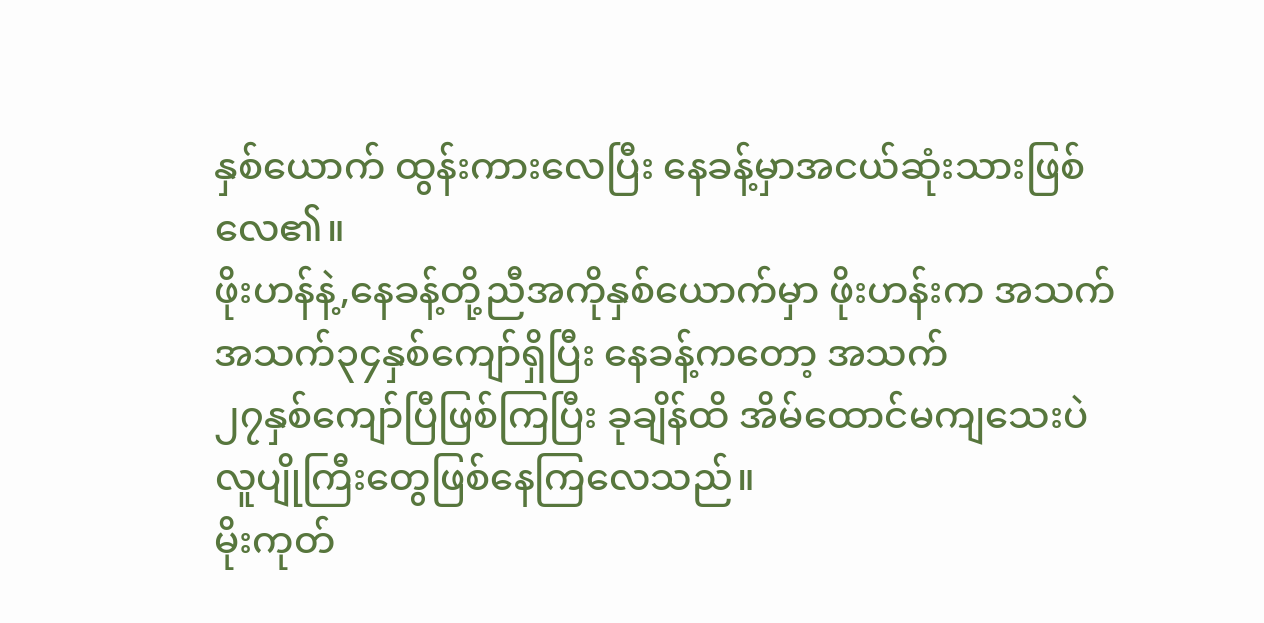နှစ်ယောက် ထွန်းကားလေပြီး နေခန့်မှာအငယ်ဆုံးသားဖြစ်လေ၏။
ဖိုးဟန်နဲ့,နေခန့်တို့ညီအကိုနှစ်ယောက်မှာ ဖိုးဟန်းက အသက် အသက်၃၄နှစ်ကျော်ရှိပြီး နေခန့်ကတော့ အသက်
၂၇နှစ်ကျော်ပြီဖြစ်ကြပြီး ခုချိန်ထိ အိမ်ထောင်မကျသေးပဲ
လူပျိုကြီးတွေဖြစ်နေကြလေသည်။
မိုးကုတ်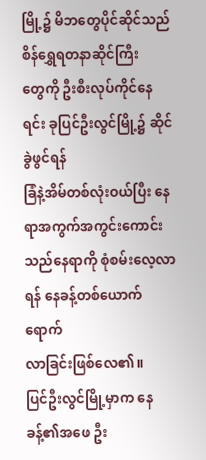မြို့၌ မိဘတွေပိုင်ဆိုင်သည် စိန်ရွှေရတနာဆိုင်ကြီး
တွေကို ဦးစီးလုပ်ကိုင်နေရင်း ခုပြင်ဦးလွင်မြို့၌ ဆိုင်ခွဲဖွင်ရန်
ခြံနဲ့အိမ်တစ်လုံးဝယ်ပြီး နေရာအကွက်အကွင်းကောင်းသည်နေရာကို စုံစမ်းလေ့လာရန် နေခန့်တစ်ယောက်ရောက်
လာခြင်းဖြစ်လေ၏။
ပြင်ဦးလွင်မြို့မှာက နေခန့်၏အဖေ ဦး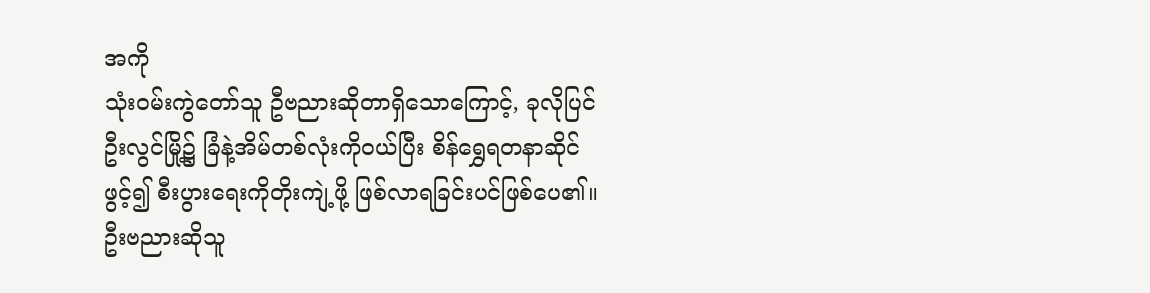အကို
သုံးဝမ်းကွဲတော်သူ ဦဗညားဆိုတာရှိသောကြောင့်, ခုလိုပြင်
ဦးလွင်မြို့၌ ခြံနဲ့အိမ်တစ်လုံးကိုဝယ်ပြီး စိန်ရွှေရတနာဆိုင်
ဖွင့်၍ စီးပွားရေးကိုတိုးကျဲ့ဖို့ ဖြစ်လာရခြင်းပင်ဖြစ်ပေ၏။
ဦးဗညားဆိုသူ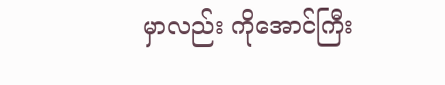မှာလည်း ကိုအောင်ကြီး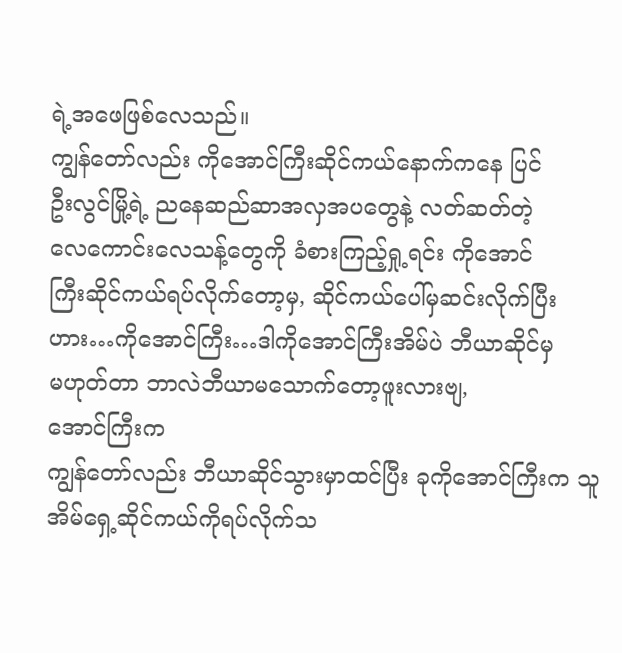ရဲ့အဖေဖြစ်လေသည်။
ကျွန်တော်လည်း ကိုအောင်ကြီးဆိုင်ကယ်နောက်ကနေ ပြင်
ဦးလွင်မြို့ရဲ့ ညနေဆည်ဆာအလှအပတွေနဲ့ လတ်ဆတ်တဲ့
လေကောင်းလေသန့်တွေကို ခံစားကြည့်ရှု့ရင်း ကိုအောင်
ကြီးဆိုင်ကယ်ရပ်လိုက်တော့မှ, ဆိုင်ကယ်ပေါ်မှဆင်းလိုက်ပြီး
ဟား…ကိုအောင်ကြီး…ဒါကိုအောင်ကြီးအိမ်ပဲ ဘီယာဆိုင်မှ
မဟုတ်တာ ဘာလဲဘီယာမသောက်တော့ဖူးလားဗျ,
အောင်ကြီးက
ကျွန်တော်လည်း ဘီယာဆိုင်သွားမှာထင်ပြီး ခုကိုအောင်ကြီးက သူအိမ်ရှေ့ဆိုင်ကယ်ကိုရပ်လိုက်သ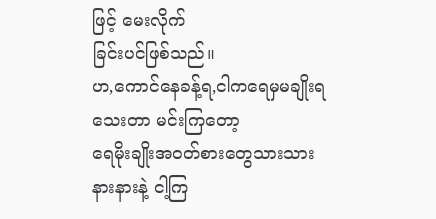ဖြင့် မေးလိုက်
ခြင်းပင်ဖြစ်သည်။
ဟ,ကောင်နေခန့်ရ,ငါကရေမှမချိုးရသေးတာ မင်းကြတော့
ရေမိုးချိုးအဝတ်စားတွေသားသားနားနားနဲ့ ငါ့ကြ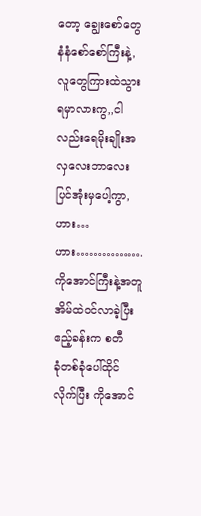တော့ ချွေးစော်တွေနံနံစော်စော်ကြီးနဲ့, လူတွေကြားထဲသွားရမှာလားကွ,,ငါလည်းရေမိုးချိုးအလှလေးဘာလေး ပြင်အုံးမှပေါ့ကွာ,ဟား…ဟား…………….
ကိုအောင်ကြီးနဲ့အတူ အိမ်ထဲဝင်လာခဲ့ပြီး ဧည့်ခန်းက စတီ
ခုံတစ်ခုံပေါ်ထိုင်လိုက်ပြီး ကိုအောင်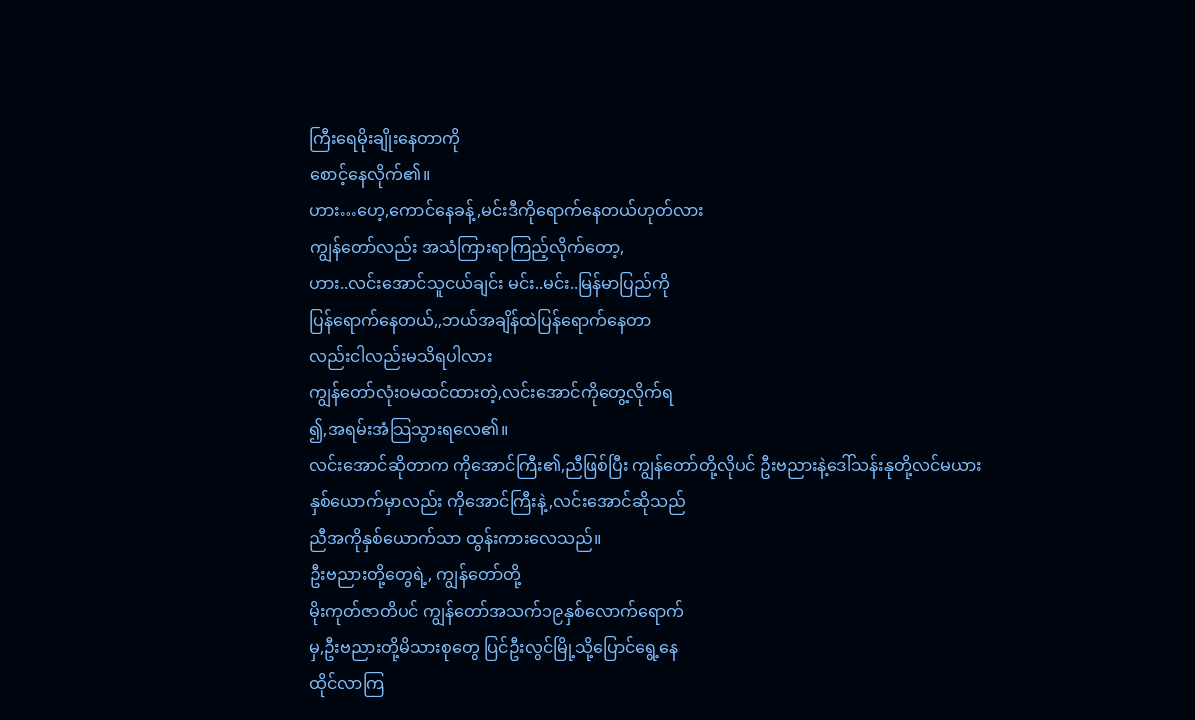ကြီးရေမိုးချိုးနေတာကို
စောင့်နေလိုက်၏။
ဟား…ဟေ့,ကောင်နေခန့်,မင်းဒီကိုရောက်နေတယ်ဟုတ်လား
ကျွန်တော်လည်း အသံကြားရာကြည့်လိုက်တော့,
ဟား..လင်းအောင်သူငယ်ချင်း မင်း..မင်း..မြန်မာပြည်ကို
ပြန်ရောက်နေတယ်,,ဘယ်အချိန်ထဲပြန်ရောက်နေတာ
လည်းငါလည်းမသိရပါလား
ကျွန်တော်လုံးဝမထင်ထားတဲ့,လင်းအောင်ကိုတွေ့လိုက်ရ
၍,အရမ်းအံသြသွားရလေ၏။
လင်းအောင်ဆိုတာက ကိုအောင်ကြီး၏,ညီဖြစ်ပြီး ကျွန်တော်တို့လိုပင် ဦးဗညားနဲ့ဒေါ်သန်းနုတို့လင်မယားနှစ်ယောက်မှာလည်း ကိုအောင်ကြီးနဲ့,လင်းအောင်ဆိုသည်
ညီအကိုနှစ်ယောက်သာ ထွန်းကားလေသည်။
ဦးဗညားတို့တွေရဲ့, ကျွန်တော်တို့
မိုးကုတ်ဇာတိပင် ကျွန်တော်အသက်၁၉နှစ်လောက်ရောက်
မှ,ဦးဗညားတို့မိသားစုတွေ ပြင်ဦးလွင်မြို့သို့ပြောင်ရွေ့နေ
ထိုင်လာကြ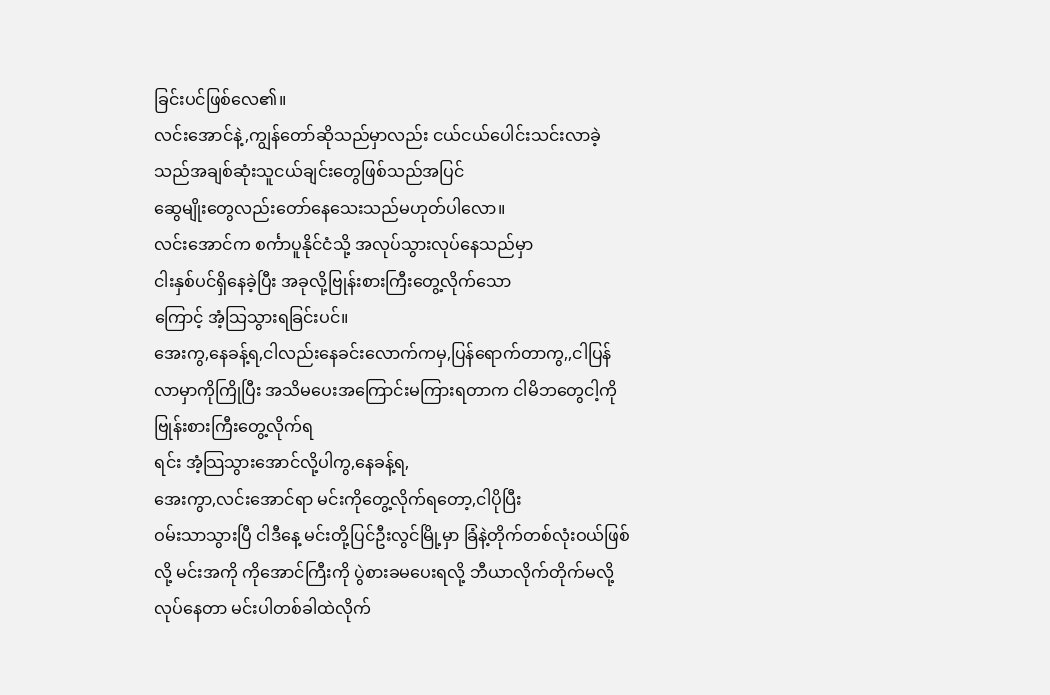ခြင်းပင်ဖြစ်လေ၏။
လင်းအောင်နဲ့,ကျွန်တော်ဆိုသည်မှာလည်း ငယ်ငယ်ပေါင်းသင်းလာခဲ့သည်အချစ်ဆုံးသူငယ်ချင်းတွေဖြစ်သည်အပြင်
ဆွေမျိုးတွေလည်းတော်နေသေးသည်မဟုတ်ပါလော။
လင်းအောင်က စင်္ကာပူနိုင်ငံသို့ အလုပ်သွားလုပ်နေသည်မှာ
ငါးနှစ်ပင်ရှိနေခဲ့ပြီး အခုလို့ဗြုန်းစားကြီးတွေ့လိုက်သော
ကြောင့် အံ့သြသွားရခြင်းပင်။
အေးကွ,နေခန့်ရ,ငါလည်းနေခင်းလောက်ကမှ,ပြန်ရောက်တာကွ,,ငါပြန်လာမှာကိုကြိုပြီး အသိမပေးအကြောင်းမကြားရတာက ငါမိဘတွေငါ့ကို ဗြုန်းစားကြီးတွေ့လိုက်ရ
ရင်း အံ့သြသွားအောင်လို့ပါကွ,နေခန့်ရ,
အေးကွာ,လင်းအောင်ရာ မင်းကိုတွေ့လိုက်ရတော့,ငါပိုပြီး
ဝမ်းသာသွားပြီ ငါဒီနေ့ မင်းတို့ပြင်ဦးလွင်မြို့မှာ ခြံနဲ့တိုက်တစ်လုံးဝယ်ဖြစ်လို့ မင်းအကို ကိုအောင်ကြီးကို ပွဲစားခမပေးရလို့ ဘီယာလိုက်တိုက်မလို့လုပ်နေတာ မင်းပါတစ်ခါထဲလိုက်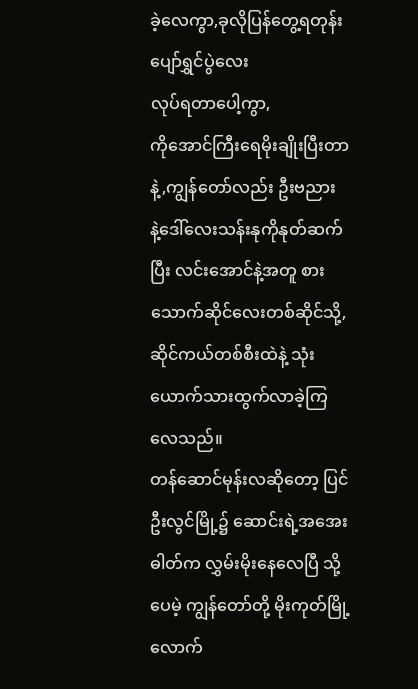ခဲ့လေကွာ,ခုလိုပြန်တွေ့ရတုန်းပျော်ရွှင်ပွဲလေး
လုပ်ရတာပေါ့ကွာ,
ကိုအောင်ကြီးရေမိုးချိုးပြီးတာနဲ့,ကျွန်တော်လည်း ဦးဗညား
နဲ့ဒေါ်လေးသန်းနုကိုနုတ်ဆက်ပြီး လင်းအောင်နဲ့အတူ စား
သောက်ဆိုင်လေးတစ်ဆိုင်သို့,ဆိုင်ကယ်တစ်စီးထဲနဲ့ သုံးယောက်သားထွက်လာခဲ့ကြလေသည်။
တန်ဆောင်မုန်းလဆိုတော့ ပြင်ဦးလွင်မြို့၌ ဆောင်းရဲ့အအေးဓါတ်က လွှမ်းမိုးနေလေပြီ သို့ပေမဲ့ ကျွန်တော်တို့ မိုးကုတ်မြို့လောက်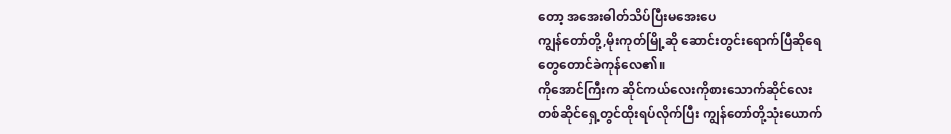တော့ အအေးဓါတ်သိပ်ပြီးမအေးပေ
ကျွန်တော်တို့,မိုးကုတ်မြို့ဆို ဆောင်းတွင်းရောက်ပြီဆိုရေ
တွေတောင်ခဲကုန်လေ၏။
ကိုအောင်ကြီးက ဆိုင်ကယ်လေးကိုစားသောက်ဆိုင်လေး
တစ်ဆိုင်ရှေ့တွင်ထိုးရပ်လိုက်ပြီး ကျွန်တော်တို့သုံးယောက်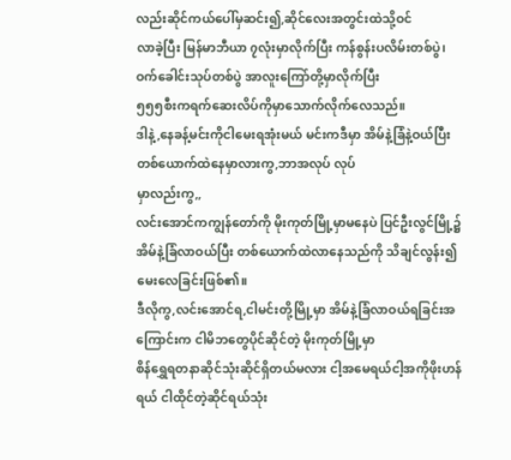လည်းဆိုင်ကယ်ပေါ်မှဆင်း၍,ဆိုင်လေးအတွင်းထဲသို့ဝင်
လာခဲ့ပြီး မြန်မာဘီယာ ၇လုံးမှာလိုက်ပြီး ကန်စွန်းပလိမ်းတစ်ပွဲ၊ဝက်ခေါင်းသုပ်တစ်ပွဲ အာလူးကြော်တို့မှာလိုက်ပြီး
၅၅၅စီးကရက်ဆေးလိပ်ကိုမှာသောက်လိုက်လေသည်။
ဒါနဲ့,နေခန့်မင်းကိုငါမေးရအုံးမယ် မင်းကဒီမှာ အိမ်နဲ့ခြံနဲ့ဝယ်ပြီး တစ်ယောက်ထဲနေမှာလားကွ,ဘာအလုပ် လုပ်
မှာလည်းကွ,,
လင်းအောင်ကကျွန်တော်ကို မိုးကုတ်မြို့မှာမနေပဲ ပြင်ဦးလွင်မြို့၌ အိမ်နဲ့ခြံလာဝယ်ပြီး တစ်ယောက်ထဲလာနေသည်ကို သိချင်လွန်း၍ မေးလေခြင်းဖြစ်၏။
ဒီလိုကွ,လင်းအောင်ရ,ငါမင်းတို့မြို့မှာ အိမ်နဲ့ခြံလာဝယ်ရခြင်းအကြောင်းက ငါမိဘတွေပိုင်ဆိုင်တဲ့ မိုးကုတ်မြို့မှာ
စိန်ရွှေရတနာဆိုင်သုံးဆိုင်ရှိတယ်မလား ငါ့အမေရယ်ငါ့အကိုဖိုးဟန်ရယ် ငါထိုင်တဲ့ဆိုင်ရယ်သုံး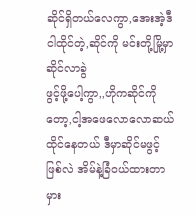ဆိုင်ရှိတယ်လေကွာ,အေးအဲ့ဒီငါထိုင်တဲ့,ဆိုင်ကို မင်းတို့မြို့မှာ ဆိုင်လာခွဲ
ဖွင့်ဖို့ပေါ့ကွာ,,ဟိုကဆိုင်ကိုတော့,ငါ့အဖေလောလောဆယ်
ထိုင်နေတယ် ဒီမှာဆိုင်မဖွင့်ဖြစ်လဲ အိမ်နဲ့ခြံဝယ်ထားတာ
မှား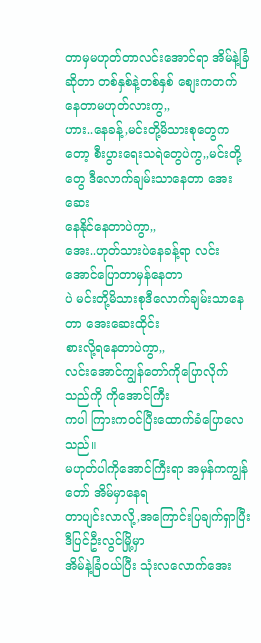တာမှမဟုတ်တာလင်းအောင်ရာ အိမ်နဲ့ခြံဆိုတာ တစ်နှစ်နဲ့တစ်နှစ် စျေးကတက်နေတာမဟုတ်လားကွ,,
ဟား..နေခန့်,မင်းတို့မိသားစုတွေကတော့ စီးပွားရေးသရဲတွေပဲကွ,,မင်းတို့တွေ ဒီလောက်ချမ်းသာနေတာ အေးဆေး
နေနိုင်နေတာပဲကွာ,,
အေး..ဟုတ်သားပဲနေခန့်ရာ လင်းအောင်ပြောတာမှန်နေတာ
ပဲ မင်းတို့မိသားစုဒီလောက်ချမ်းသာနေတာ အေးဆေးထိုင်း
စားလို့ရနေတာပဲကွာ,,
လင်းအောင်ကျွန်တော်ကိုပြောလိုက်သည်ကို ကိုအောင်ကြီး
ကပါ ကြားကဝင်ပြီးထောက်ခံပြောလေသည်။
မဟုတ်ပါကိုအောင်ကြီးရာ အမှန်ကကျွန်တော် အိမ်မှာနေရ
တာပျင်းလာလို့,အကြောင်းပြချက်ရှာပြီး ဒီပြင်ဦးလွင်မြို့မှာ
အိမ်နဲ့ခြံဝယ်ပြီး သုံးလလောက်အေး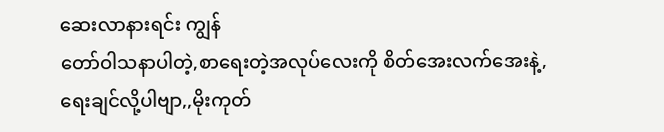ဆေးလာနားရင်း ကျွန်
တော်ဝါသနာပါတဲ့,စာရေးတဲ့အလုပ်လေးကို စိတ်အေးလက်အေးနဲ့,ရေးချင်လို့ပါဗျာ,,မိုးကုတ်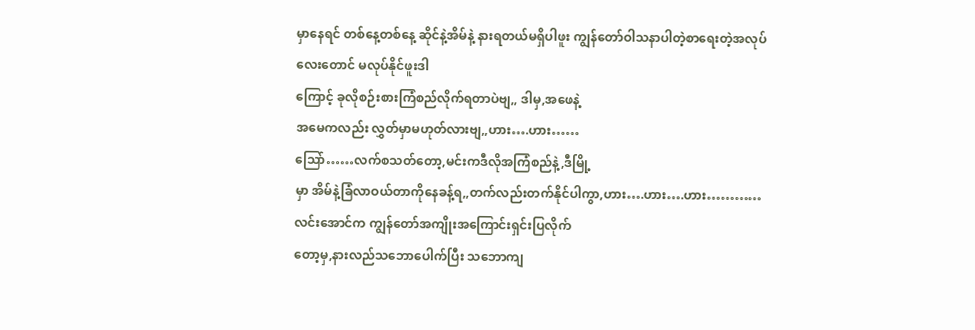မှာနေရင် တစ်နေ့တစ်နေ့ ဆိုင်နဲ့အိမ်နဲ့ နားရတယ်မရှိပါဖူး ကျွန်တော်ဝါသနာပါတဲ့စာရေးတဲ့အလုပ်လေးတောင် မလုပ်နိုင်ဖူးဒါ
ကြောင့် ခုလိုစဉ်းစားကြံစည်လိုက်ရတာပဲဗျ,, ဒါမှ,အဖေနဲ့
အမေကလည်း လွှတ်မှာမဟုတ်လားဗျ,,ဟား….ဟား……
သြော်……လက်စသတ်တော့,မင်းကဒီလိုအကြံစည်နဲ့,ဒီမြို့
မှာ အိမ်နဲ့ခြံလာဝယ်တာကိုနေခန့်ရ,,တက်လည်းတက်နိုင်ပါကွာ,ဟား….ဟား….ဟား…………
လင်းအောင်က ကျွန်တော်အကျိုးအကြောင်းရှင်းပြလိုက်
တော့မှ,နားလည်သဘောပေါက်ပြီး သဘောကျ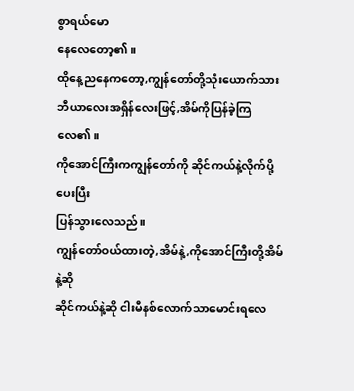စွာရယ်မော
နေလေတော့၏။
ထိုနေ့ညနေကတော့,ကျွန်တော်တို့သုံးယောက်သားဘီယာလေးအရှိန်လေးဖြင့်,အိမ်ကိုပြန်ခဲ့ကြလေ၏။
ကိုအောင်ကြီးကကျွန်တော်ကို ဆိုင်ကယ်နဲ့လိုက်ပို့ပေးပြီး
ပြန်သွားလေသည်။
ကျွန်တော်ဝယ်ထားတဲ့,အိမ်နဲ့,ကိုအောင်ကြီးတို့အိမ်နဲ့ဆို
ဆိုင်ကယ်နဲ့ဆို ငါးမီနစ်လောက်သာမောင်းရလေ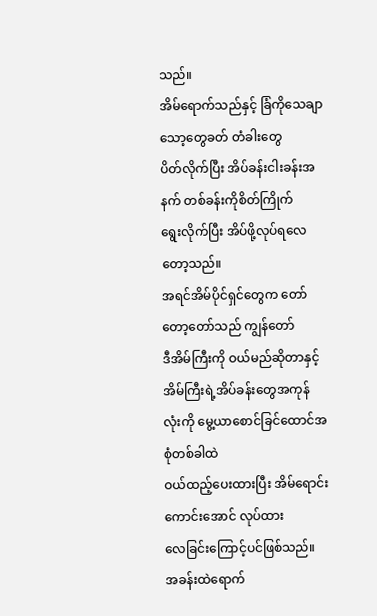သည်။
အိမ်ရောက်သည်နှင့် ခြံကိုသေချာသော့တွေခတ် တံခါးတွေ
ပိတ်လိုက်ပြီး အိပ်ခန်းငါးခန်းအနက် တစ်ခန်းကိုစိတ်ကြိုက်
ရွေးလိုက်ပြီး အိပ်ဖို့လုပ်ရလေတော့သည်။
အရင်အိမ်ပိုင်ရှင်တွေက တော်တော့တော်သည် ကျွန်တော်
ဒီအိမ်ကြီးကို ဝယ်မည်ဆိုတာနှင့် အိမ်ကြီးရဲ့အိပ်ခန်းတွေအကုန်လုံးကို မွေ့ယာစောင်ခြင်ထောင်အစုံတစ်ခါထဲ
ဝယ်ထည့်ပေးထားပြီး အိမ်ရောင်းကောင်းအောင် လုပ်ထား
လေခြင်းကြောင့်ပင်ဖြစ်သည်။
အခန်းထဲရောက်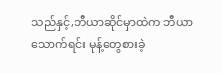သည်နှင့်,ဘီယာဆိုင်မှာထဲက ဘီယာသောက်ရင်း မုန့်တွေစားခဲ့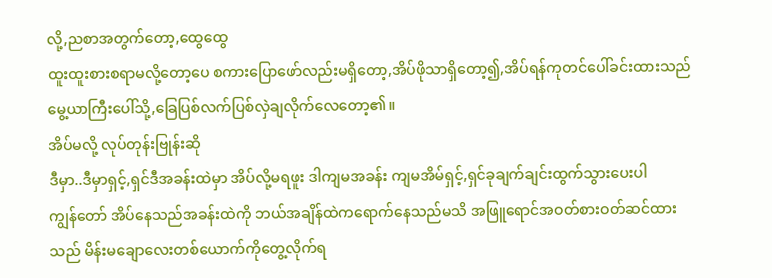လို့,ညစာအတွက်တော့,ထွေထွေ
ထူးထူးစားစရာမလို့တော့ပေ စကားပြောဖော်လည်းမရှိတော့,အိပ်ဖိုသာရှိတော့၍,အိပ်ရန်ကုတင်ပေါ်ခင်းထားသည်
မွေ့ယာကြီးပေါ်သို့,ခြေပြစ်လက်ပြစ်လှဲချလိုက်လေတော့၏။
အိပ်မလို့ လုပ်တုန်းဗြုန်းဆို
ဒီမှာ..ဒီမှာရှင့်,ရှင်ဒီအခန်းထဲမှာ အိပ်လို့မရဖူး ဒါကျမအခန်း ကျမအိမ်ရှင့်,ရှင်ခုချက်ချင်းထွက်သွားပေးပါ
ကျွန်တော် အိပ်နေသည်အခန်းထဲကို ဘယ်အချိန်ထဲကရောက်နေသည်မသိ အဖြူရောင်အဝတ်စားဝတ်ဆင်ထား
သည် မိန်းမချောလေးတစ်ယောက်ကိုတွေ့လိုက်ရ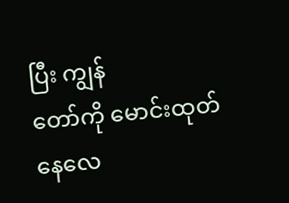ပြီး ကျွန်
တော်ကို မောင်းထုတ်နေလေ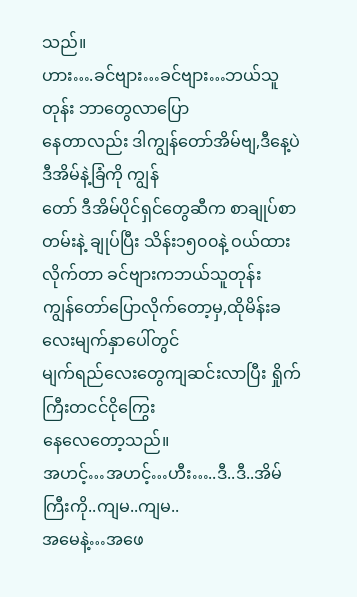သည်။
ဟား….ခင်ဗျား…ခင်ဗျား…ဘယ်သူတုန်း ဘာတွေလာပြော
နေတာလည်း ဒါကျွန်တော်အိမ်ဗျ,ဒီနေ့ပဲ ဒီအိမ်နဲ့ခြံကို ကျွန်
တော် ဒီအိမ်ပိုင်ရှင်တွေဆီက စာချုပ်စာတမ်းနဲ့ ချုပ်ပြီး သိန်း၁၅၀၀နဲ့ ဝယ်ထားလိုက်တာ ခင်ဗျားကဘယ်သူတုန်း
ကျွန်တော်ပြောလိုက်တော့မှ,ထိုမိန်းခလေးမျက်နှာပေါ်တွင်
မျက်ရည်လေးတွေကျဆင်းလာပြီး ရှိုက်ကြီးတငင်ငိုကြွေး
နေလေတော့သည်။
အဟင့်…အဟင့်…ဟီး…..ဒီ..ဒီ..အိမ်ကြီးကို..ကျမ..ကျမ..
အမေနဲ့…အဖေ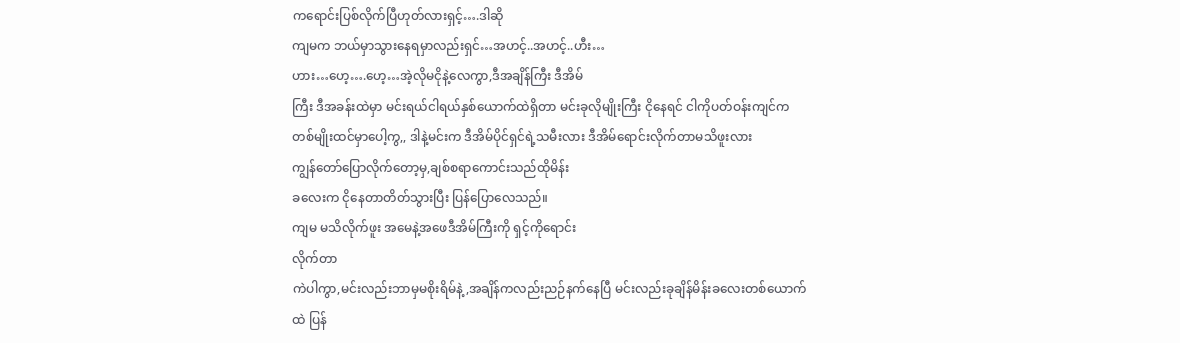ကရောင်းပြစ်လိုက်ပြီဟုတ်လားရှင့်….ဒါဆို
ကျမက ဘယ်မှာသွားနေရမှာလည်းရှင်…အဟင့်..အဟင့်..ဟီး…
ဟား…ဟေ့….ဟေ့…အဲ့လိုမငိုနဲ့လေကွာ,ဒီအချိန်ကြီး ဒီအိမ်
ကြီး ဒီအခန်းထဲမှာ မင်းရယ်ငါရယ်နှစ်ယောက်ထဲရှိတာ မင်းခုလိုမျိုးကြီး ငိုနေရင် ငါကိုပတ်ဝန်းကျင်ကတစ်မျိုးထင်မှာပေါ့ကွ,, ဒါနဲ့မင်းက ဒီအိမ်ပိုင်ရှင်ရဲ့သမီးလား ဒီအိမ်ရောင်းလိုက်တာမသိဖူးလား
ကျွန်တော်ပြောလိုက်တော့မှ,ချစ်စရာကောင်းသည်ထိုမိန်း
ခလေးက ငိုနေတာတိတ်သွားပြီး ပြန်ပြောလေသည်။
ကျမ မသိလိုက်ဖူး အမေနဲ့အဖေဒီအိမ်ကြီးကို ရှင့်ကိုရောင်း
လိုက်တာ
ကဲပါကွာ,မင်းလည်းဘာမှမစိုးရိမ်နဲ့,အချိန်ကလည်းညဉ်နက်နေပြီ မင်းလည်းခုချိန်မိန်းခလေးတစ်ယောက်ထဲ ပြန်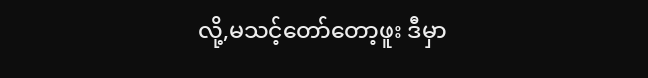လို့,မသင့်တော်တော့ဖူး ဒီမှာ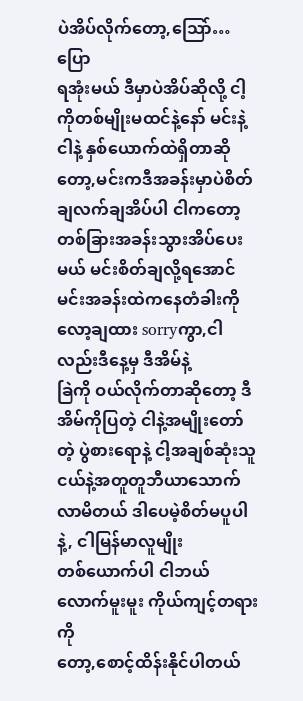ပဲအိပ်လိုက်တော့,သြော်…ပြော
ရအုံးမယ် ဒီမှာပဲအိပ်ဆိုလို့ ငါ့ကိုတစ်မျိုးမထင်နဲ့နော် မင်းနဲ့
ငါနဲ့ နှစ်ယောက်ထဲရှိတာဆိုတော့,မင်းကဒီအခန်းမှာပဲစိတ်ချလက်ချအိပ်ပါ ငါကတော့ တစ်ခြားအခန်းသွားအိပ်ပေးမယ် မင်းစိတ်ချလို့ရအောင် မင်းအခန်းထဲကနေတံခါးကိုလော့ချထား sorryကွာ,ငါလည်းဒီနေ့မှ ဒီအိမ်နဲ့
ခြဲကို ဝယ်လိုက်တာဆိုတော့ ဒီအိမ်ကိုပြတဲ့ ငါနဲ့အမျိုးတော်
တဲ့ ပွဲစားရောနဲ့ ငါ့အချစ်ဆုံးသူငယ်နဲ့အတူတူဘီယာသောက်လာမိတယ် ဒါပေမဲ့စိတ်မပူပါနဲ့, ငါမြန်မာလူမျိုး
တစ်ယောက်ပါ ငါဘယ်လောက်မူးမူး ကိုယ်ကျင့်တရားကို
တော့,စောင့်ထိန်းနိုင်ပါတယ်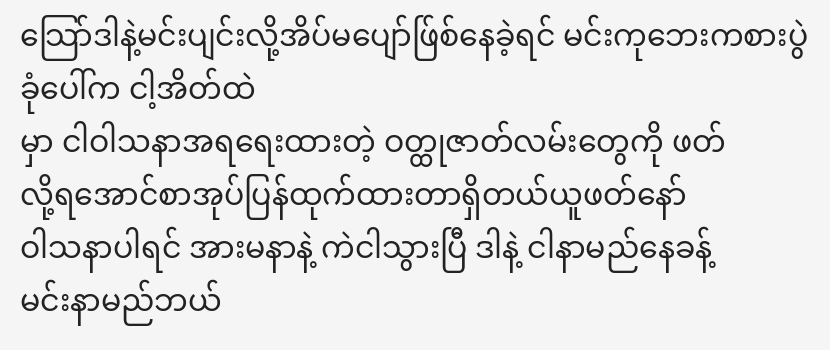သြော်ဒါနဲ့မင်းပျင်းလို့အိပ်မပျော်ဖ်ြစ်နေခဲ့ရင် မင်းကုဘေးကစားပွဲခုံပေါ်က ငါ့အိတ်ထဲ
မှာ ငါဝါသနာအရရေးထားတဲ့ ဝတ္ထုဇာတ်လမ်းတွေကို ဖတ်
လို့ရအောင်စာအုပ်ပြန်ထုက်ထားတာရှိတယ်ယူဖတ်နော်
ဝါသနာပါရင် အားမနာနဲ့ ကဲငါသွားပြီ ဒါနဲ့ ငါနာမည်နေခန့်
မင်းနာမည်ဘယ်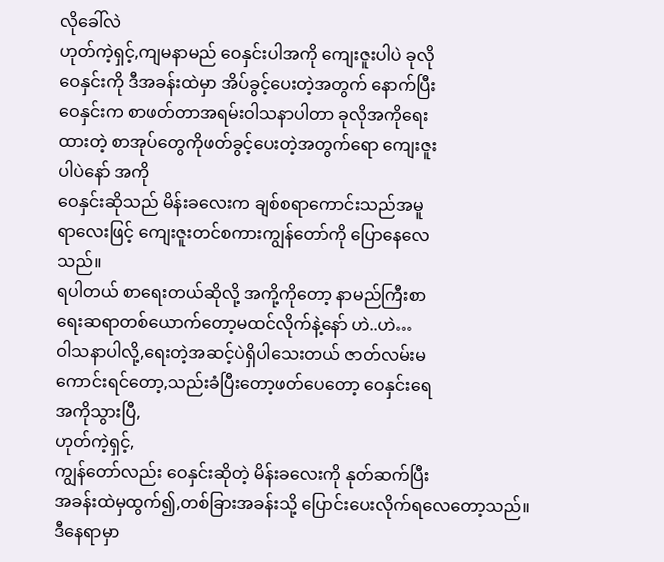လိုခေါ်လဲ
ဟုတ်ကဲ့ရှင့်,ကျမနာမည် ဝေနှင်းပါအကို ကျေးဇူးပါပဲ ခုလို
ဝေနှင်းကို ဒီအခန်းထဲမှာ အိပ်ခွင့်ပေးတဲ့အတွက် နောက်ပြီး
ဝေနှင်းက စာဖတ်တာအရမ်းဝါသနာပါတာ ခုလိုအကိုရေး
ထားတဲ့ စာအုပ်တွေကိုဖတ်ခွင့်ပေးတဲ့အတွက်ရော ကျေးဇူး
ပါပဲနော် အကို
ဝေနှင်းဆိုသည် မိန်းခလေးက ချစ်စရာကောင်းသည်အမူ
ရာလေးဖြင့် ကျေးဇူးတင်စကားကျွန်တော်ကို ပြောနေလေ
သည်။
ရပါတယ် စာရေးတယ်ဆိုလို့ အကို့ကိုတော့ နာမည်ကြီးစာ
ရေးဆရာတစ်ယောက်တော့မထင်လိုက်နဲ့နော် ဟဲ..ဟဲ…
ဝါသနာပါလို့,ရေးတဲ့အဆင့်ပဲရှိပါသေးတယ် ဇာတ်လမ်းမ
ကောင်းရင်တော့,သည်းခံပြီးတော့ဖတ်ပေတော့ ဝေနှင်းရေ
အကိုသွားပြီ,
ဟုတ်ကဲ့ရှင့်,
ကျွန်တော်လည်း ဝေနှင်းဆိုတဲ့ မိန်းခလေးကို နုတ်ဆက်ပြီး
အခန်းထဲမှထွက်၍,တစ်ခြားအခန်းသို့ ပြောင်းပေးလိုက်ရလေတော့သည်။
ဒီနေရာမှာ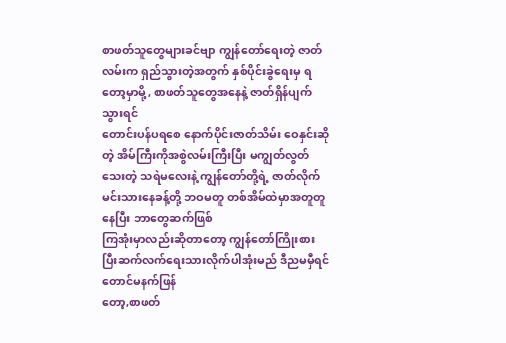စာဖတ်သူတွေများခင်ဗျာ ကျွန်တော်ရေးတဲ့ ဇာတ်လမ်းက ရှည်သွားတဲ့အတွက် နှစ်ပိုင်းခွဲရေးမှ ရတော့မှာမို့, စာဖတ်သူတွေအနေနဲ့ ဇာတ်ရှိန်ပျက်သွားရင်
တောင်းပန်ပရစေ နောက်ပိုင်းဇာတ်သိမ်း ဝေနှင်းဆိုတဲ့ အိမ်ကြီးကိုအစွဲလမ်းကြီးပြီး မကျွတ်လွတ်သေးတဲ့ သရဲမလေးနဲ့ ကျွန်တော်တို့ရဲ့ ဇာတ်လိုက်မင်းသားနေခန့်တို့ ဘဝမတူ တစ်အိမ်ထဲမှာအတူတူနေပြီး ဘာတွေဆက်ဖြစ်
ကြအုံးမှာလည်းဆိုတာတော့ ကျွန်တော်ကြိုးစားပြီးဆက်လက်ရေးသားလိုက်ပါအုံးမည် ဒီညမမှီရင်တောင်မနက်ဖြန်
တော့,စာဖတ်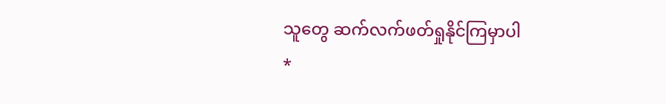သူတွေ ဆက်လက်ဖတ်ရှုနိုင်ကြမှာပါ
*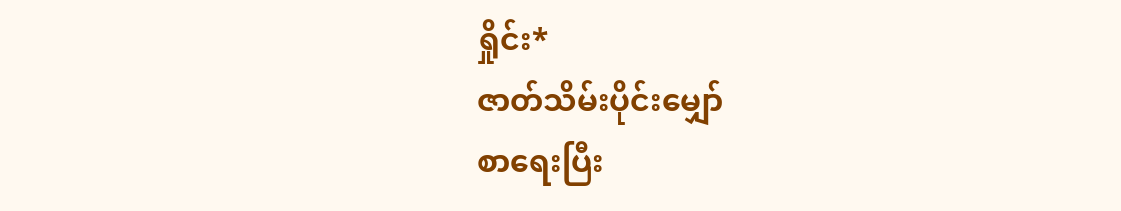ရှိုင်း*
ဇာတ်သိမ်းပိုင်းမျှော်
စာရေးပြီး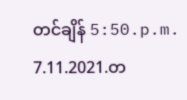တင်ချိန် 5:50.p.m.
7.11.2021.တ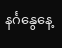နင်္ဂနွေနေ့